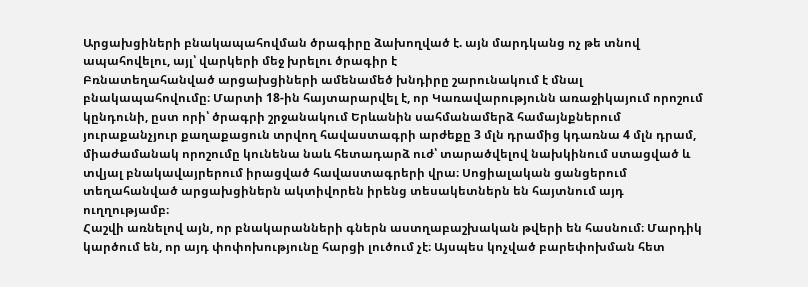Արցախցիների բնակապահովման ծրագիրը ձախողված է. այն մարդկանց ոչ թե տնով ապահովելու, այլ՝ վարկերի մեջ խրելու ծրագիր է
Բռնատեղահանված արցախցիների ամենամեծ խնդիրը շարունակում է մնալ բնակապահովումը։ Մարտի 18-ին հայտարարվել է, որ Կառավարությունն առաջիկայում որոշում կընդունի, ըստ որի՝ ծրագրի շրջանակում Երևանին սահմանամերձ համայնքներում յուրաքանչյուր քաղաքացուն տրվող հավաստագրի արժեքը 3 մլն դրամից կդառնա 4 մլն դրամ, միաժամանակ որոշումը կունենա նաև հետադարձ ուժ՝ տարածվելով նախկինում ստացված և տվյալ բնակավայրերում իրացված հավաստագրերի վրա։ Սոցիալական ցանցերում տեղահանված արցախցիներն ակտիվորեն իրենց տեսակետներն են հայտնում այդ ուղղությամբ։
Հաշվի առնելով այն, որ բնակարանների գներն աստղաբաշխական թվերի են հասնում։ Մարդիկ կարծում են, որ այդ փոփոխությունը հարցի լուծում չէ։ Այսպես կոչված բարեփոխման հետ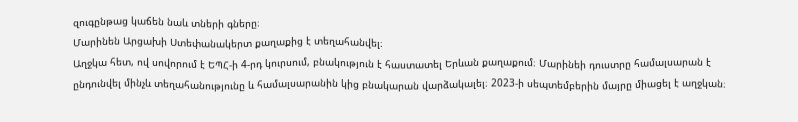զուգընթաց կաճեն նաև տների գները։
Մարինեն Արցախի Ստեփանակերտ քաղաքից է տեղահանվել։
Աղջկա հետ, ով սովորում է ԵՊՀ-ի 4-րդ կուրսում, բնակություն է հաստատել Երևան քաղաքում։ Մարինեի դուստրը համալսարան է ընդունվել մինչև տեղահանությունը և համալսարանին կից բնակարան վարձակալել։ 2023-ի սեպտեմբերին մայրը միացել է աղջկան։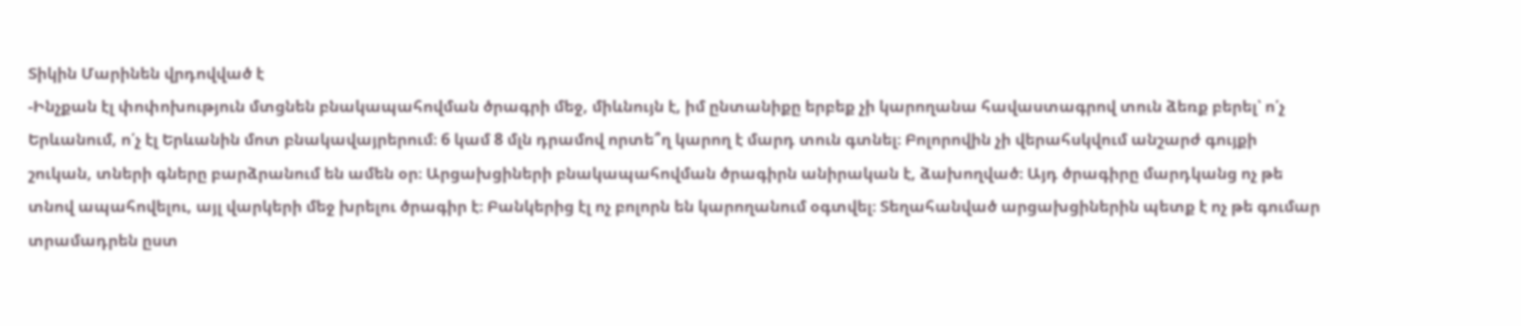Տիկին Մարինեն վրդովված է
-Ինչքան էլ փոփոխություն մտցնեն բնակապահովման ծրագրի մեջ, միևնույն է, իմ ընտանիքը երբեք չի կարողանա հավաստագրով տուն ձեռք բերել՝ ո՛չ Երևանում, ո՛չ էլ Երևանին մոտ բնակավայրերում։ 6 կամ 8 մլն դրամով որտե՞ղ կարող է մարդ տուն գտնել։ Բոլորովին չի վերահսկվում անշարժ գույքի շուկան, տների գները բարձրանում են ամեն օր։ Արցախցիների բնակապահովման ծրագիրն անիրական է, ձախողված։ Այդ ծրագիրը մարդկանց ոչ թե տնով ապահովելու, այլ վարկերի մեջ խրելու ծրագիր է։ Բանկերից էլ ոչ բոլորն են կարողանում օգտվել։ Տեղահանված արցախցիներին պետք է ոչ թե գումար տրամադրեն ըստ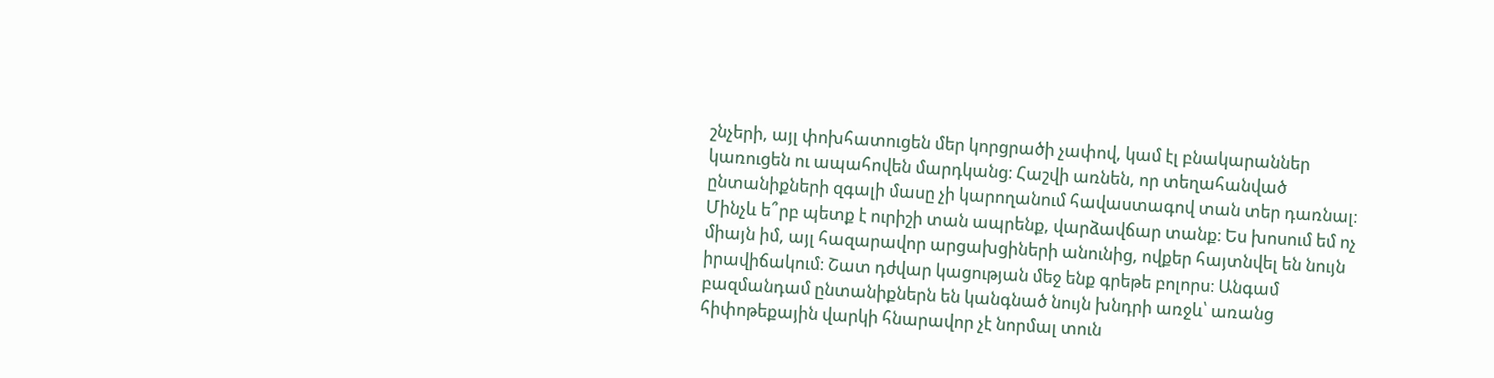շնչերի, այլ փոխհատուցեն մեր կորցրածի չափով, կամ էլ բնակարաններ կառուցեն ու ապահովեն մարդկանց։ Հաշվի առնեն, որ տեղահանված ընտանիքների զգալի մասը չի կարողանում հավաստագով տան տեր դառնալ։ Մինչև ե՞րբ պետք է ուրիշի տան ապրենք, վարձավճար տանք։ Ես խոսում եմ ոչ միայն իմ, այլ հազարավոր արցախցիների անունից, ովքեր հայտնվել են նույն իրավիճակում։ Շատ դժվար կացության մեջ ենք գրեթե բոլորս։ Անգամ բազմանդամ ընտանիքներն են կանգնած նույն խնդրի առջև՝ առանց հիփոթեքային վարկի հնարավոր չէ նորմալ տուն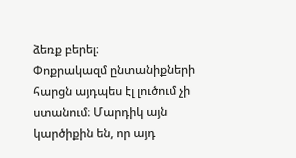ձեռք բերել։
Փոքրակազմ ընտանիքների հարցն այդպես էլ լուծում չի ստանում։ Մարդիկ այն կարծիքին են, որ այդ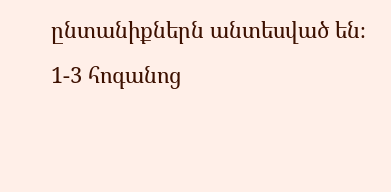ընտանիքներն անտեսված են։ 1-3 հոգանոց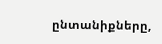ընտանիքները,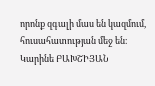որոնք զգալի մաս են կազմում, հուսահատության մեջ են։
Կարինե ԲԱԽՇԻՅԱՆ